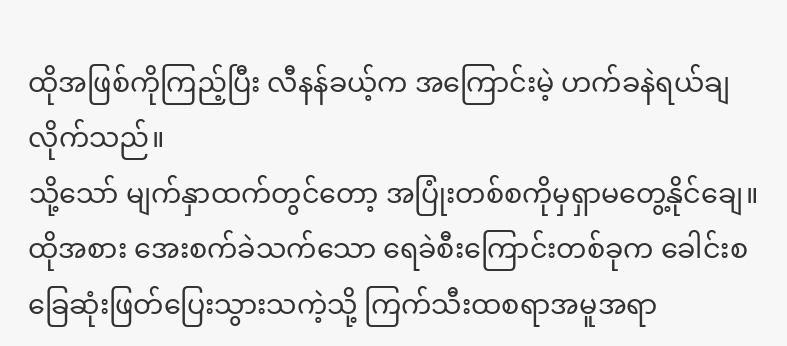ထိုအဖြစ်ကိုကြည့်ပြီး လီနန်ခယ့်က အကြောင်းမဲ့ ဟက်ခနဲရယ်ချလိုက်သည်။
သို့သော် မျက်နှာထက်တွင်တော့ အပြုံးတစ်စကိုမှရှာမတွေ့နိုင်ချေ။ ထိုအစား အေးစက်ခဲသက်သော ရေခဲစီးကြောင်းတစ်ခုက ခေါင်းစခြေဆုံးဖြတ်ပြေးသွားသကဲ့သို့ ကြက်သီးထစရာအမူအရာ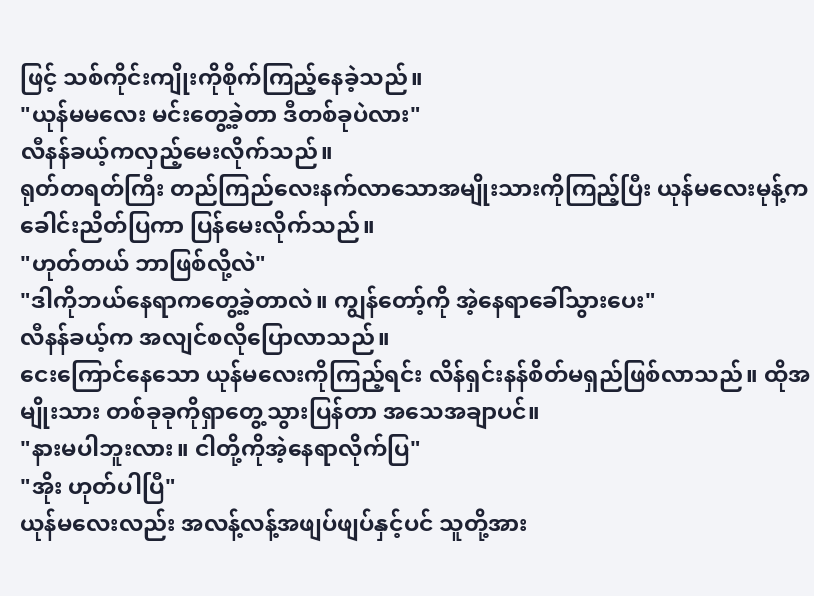ဖြင့် သစ်ကိုင်းကျိုးကိုစိုက်ကြည့်နေခဲ့သည်။
"ယုန်မမလေး မင်းတွေ့ခဲ့တာ ဒီတစ်ခုပဲလား"
လီနန်ခယ့်ကလှည့်မေးလိုက်သည်။
ရုတ်တရတ်ကြီး တည်ကြည်လေးနက်လာသောအမျိုးသားကိုကြည့်ပြီး ယုန်မလေးမုန့်က ခေါင်းညိတ်ပြကာ ပြန်မေးလိုက်သည်။
"ဟုတ်တယ် ဘာဖြစ်လို့လဲ"
"ဒါကိုဘယ်နေရာကတွေ့ခဲ့တာလဲ။ ကျွန်တော့်ကို အဲ့နေရာခေါ်သွားပေး"
လီနန်ခယ့်က အလျင်စလိုပြောလာသည်။
ငေးကြောင်နေသော ယုန်မလေးကိုကြည့်ရင်း လိန်ရှင်းနန်စိတ်မရှည်ဖြစ်လာသည်။ ထိုအမျိုးသား တစ်ခုခုကိုရှာတွေ့သွားပြန်တာ အသေအချာပင်။
"နားမပါဘူးလား။ ငါတို့ကိုအဲ့နေရာလိုက်ပြ"
"အိုး ဟုတ်ပါပြီ"
ယုန်မလေးလည်း အလန့်လန့်အဖျပ်ဖျပ်နှင့်ပင် သူတို့အား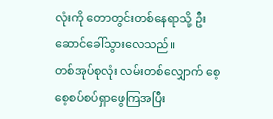လုံးကို တောတွင်းတစ်နေရာသို့ ဦးဆောင်ခေါ်သွားလေသည်။
တစ်အုပ်စုလုံး လမ်းတစ်လျှောက် စေ့စေ့စပ်စပ်ရှာဖွေကြအပြီး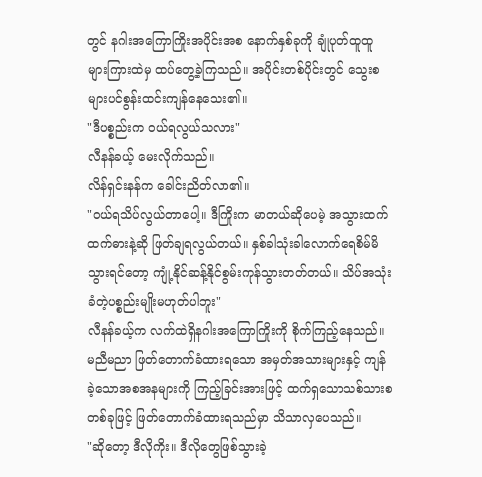တွင် နဂါးအကြောကြိုးအပိုင်းအစ နောက်နှစ်ခုကို ချုံပုတ်ထူထူများကြားထဲမှ ထပ်တွေ့ခဲ့ကြသည်။ အပိုင်းတစ်ပိုင်းတွင် သွေးစများပင်စွန်းထင်းကျန်နေသေး၏။
"ဒီပစ္စည်းက ဝယ်ရလွယ်သလား"
လီနန်ခယ့် မေးလိုက်သည်။
လိန်ရှင်းနန်က ခေါင်းညိတ်လာ၏။
"ဝယ်ရသိပ်လွယ်တာပေါ့။ ဒီကြိုးက မာတယ်ဆိုပေမဲ့ အသွားထက်ထက်ဓားနဲ့ဆို ဖြတ်ချရလွယ်တယ်။ နှစ်ခါသုံးခါလောက်ရေစိမ်မိသွားရင်တော့ ကျုံ့နိုင်ဆန့်နိုင်စွမ်းကုန်သွားတတ်တယ်။ သိပ်အသုံးခံတဲ့ပစ္စည်းမျိုးမဟုတ်ပါဘူး"
လီနန်ခယ့်က လက်ထဲရှိနဂါးအကြောကြိုးကို စိုက်ကြည့်နေသည်။ မညီမညာ ဖြတ်တောက်ခံထားရသော အမှတ်အသားများနှင့် ကျန်ခဲ့သောအစအနများကို ကြည့်ခြင်းအားဖြင့် ထက်ရှသောသစ်သားစတစ်ခုဖြင့် ဖြတ်တောက်ခံထားရသည်မှာ သိသာလှပေသည်။
"ဆိုတော့ ဒီလိုကိုး။ ဒီလိုတွေဖြစ်သွားခဲ့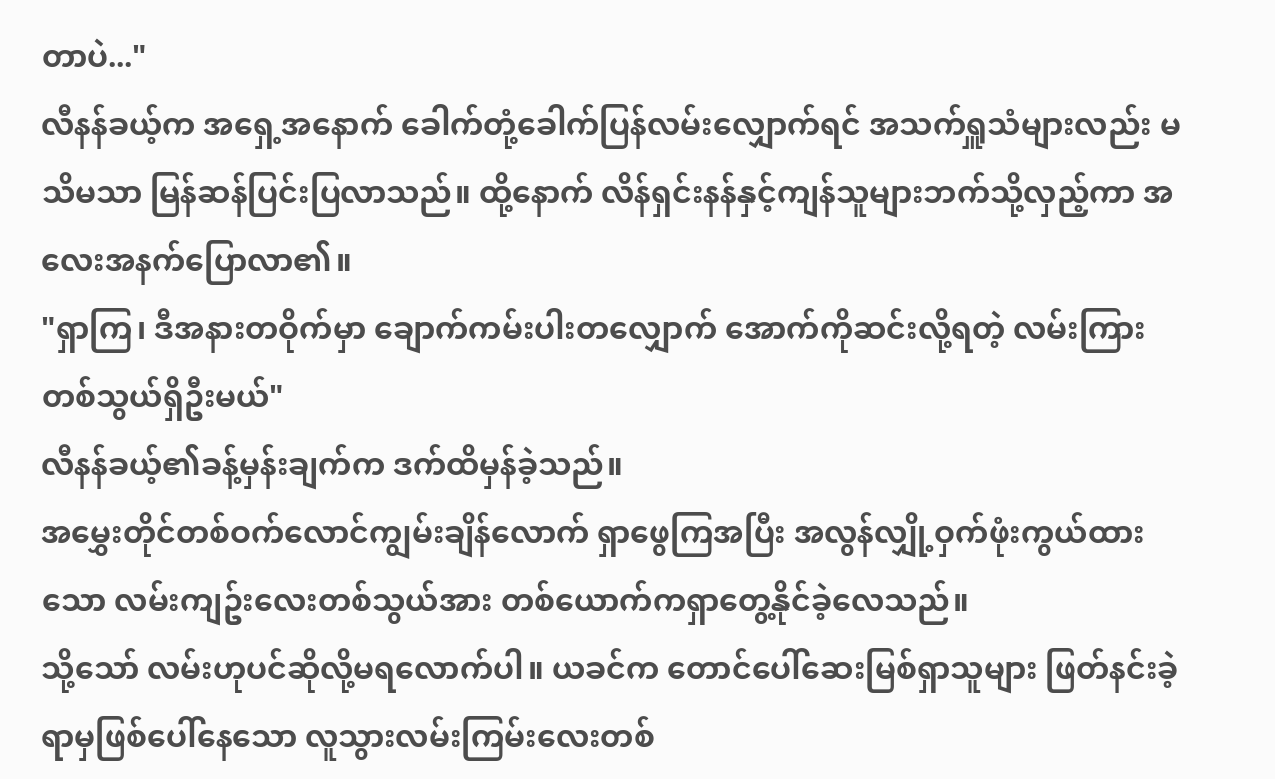တာပဲ..."
လီနန်ခယ့်က အရှေ့အနောက် ခေါက်တုံ့ခေါက်ပြန်လမ်းလျှောက်ရင် အသက်ရှူသံများလည်း မသိမသာ မြန်ဆန်ပြင်းပြလာသည်။ ထို့နောက် လိန်ရှင်းနန်နှင့်ကျန်သူများဘက်သို့လှည့်ကာ အလေးအနက်ပြောလာ၏။
"ရှာကြ၊ ဒီအနားတဝိုက်မှာ ချောက်ကမ်းပါးတလျှောက် အောက်ကိုဆင်းလို့ရတဲ့ လမ်းကြားတစ်သွယ်ရှိဦးမယ်"
လီနန်ခယ့်၏ခန့်မှန်းချက်က ဒက်ထိမှန်ခဲ့သည်။
အမွှေးတိုင်တစ်ဝက်လောင်ကျွမ်းချိန်လောက် ရှာဖွေကြအပြီး အလွန်လျှို့ဝှက်ဖုံးကွယ်ထားသော လမ်းကျဥ်းလေးတစ်သွယ်အား တစ်ယောက်ကရှာတွေ့နိုင်ခဲ့လေသည်။
သို့သော် လမ်းဟုပင်ဆိုလို့မရလောက်ပါ။ ယခင်က တောင်ပေါ်ဆေးမြစ်ရှာသူများ ဖြတ်နင်းခဲ့ရာမှဖြစ်ပေါ်နေသော လူသွားလမ်းကြမ်းလေးတစ်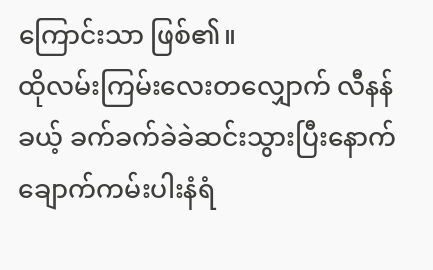ကြောင်းသာ ဖြစ်၏။
ထိုလမ်းကြမ်းလေးတလျှောက် လီနန်ခယ့် ခက်ခက်ခဲခဲဆင်းသွားပြီးနောက် ချောက်ကမ်းပါးနံရံ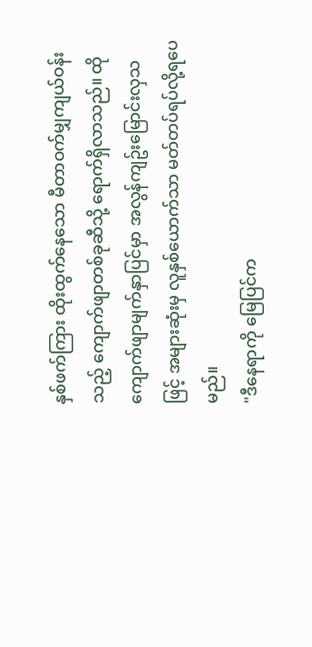နှစ်ဖက်ကြား ထိုးထွက်နေသော မီတာဝက်မျှကျယ်ဝန်းသည့် ကျောက်ဖျာတစ်ခုဆီသို့ ရောက်ရှိလာသည်။ ထိုကျောက်ဖျာမျက်နှာပြင်မှာ အလွန်ကျဥ်းမြောင်းလှသဖြင့် အများဆုံးမှ လူနှစ်ယောက်သာ မတ်တပ်ရပ်လို့ရပေမည်။
"ဒီနေရာကို မြေပြင်က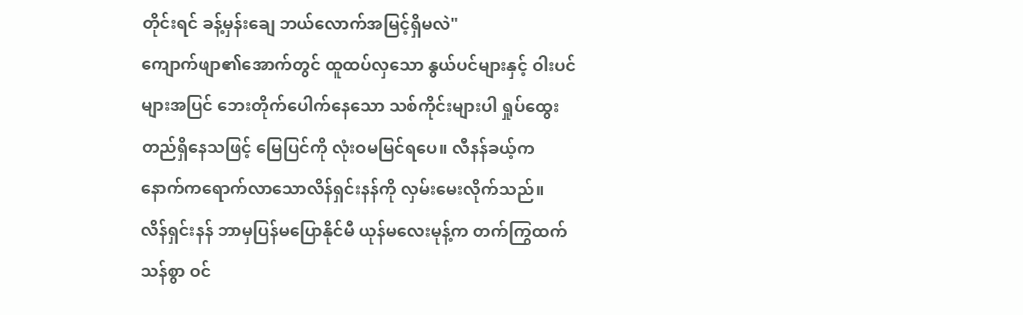တိုင်းရင် ခန့်မှန်းချေ ဘယ်လောက်အမြင့်ရှိမလဲ"
ကျောက်ဖျာ၏အောက်တွင် ထူထပ်လှသော နွယ်ပင်များနှင့် ဝါးပင်များအပြင် ဘေးတိုက်ပေါက်နေသော သစ်ကိုင်းများပါ ရှုပ်ထွေးတည်ရှိနေသဖြင့် မြေပြင်ကို လုံးဝမမြင်ရပေ။ လီနန်ခယ့်က နောက်ကရောက်လာသောလိန်ရှင်းနန်ကို လှမ်းမေးလိုက်သည်။
လိန်ရှင်းနန် ဘာမှပြန်မပြောနိုင်မီ ယုန်မလေးမုန့်က တက်ကြွထက်သန်စွာ ဝင်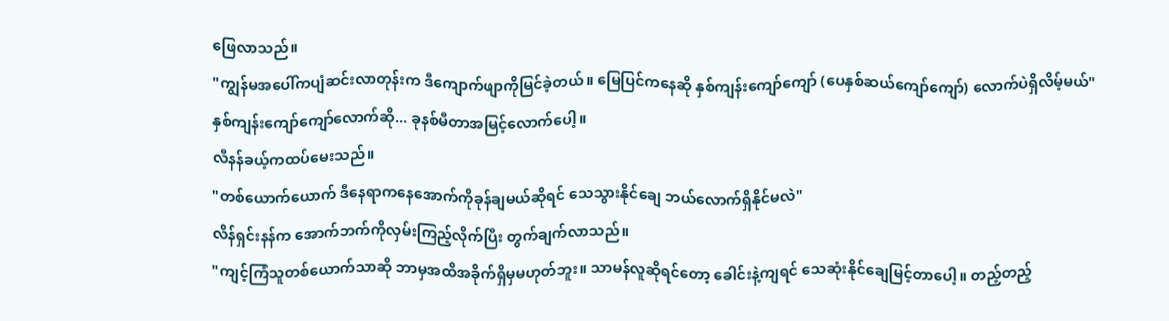ဖြေလာသည်။
"ကျွန်မအပေါ်ကပျံဆင်းလာတုန်းက ဒီကျောက်ဖျာကိုမြင်ခဲ့တယ်။ မြေပြင်ကနေဆို နှစ်ကျန်းကျော်ကျော် (ပေနှစ်ဆယ်ကျော်ကျော်) လောက်ပဲရှိလိမ့်မယ်"
နှစ်ကျန်းကျော်ကျော်လောက်ဆို... ခုနစ်မီတာအမြင့်လောက်ပေါ့။
လီနန်ခယ့်ကထပ်မေးသည်။
"တစ်ယောက်ယောက် ဒီနေရာကနေအောက်ကိုခုန်ချမယ်ဆိုရင် သေသွားနိုင်ချေ ဘယ်လောက်ရှိနိုင်မလဲ"
လိန်ရှင်းနန်က အောက်ဘက်ကိုလှမ်းကြည့်လိုက်ပြီး တွက်ချက်လာသည်။
"ကျင့်ကြံသူတစ်ယောက်သာဆို ဘာမှအထိအခိုက်ရှိမှမဟုတ်ဘူး။ သာမန်လူဆိုရင်တော့ ခေါင်းနဲ့ကျရင် သေဆုံးနိုင်ချေမြင့်တာပေါ့။ တည့်တည့်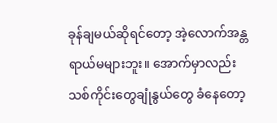ခုန်ချမယ်ဆိုရင်တော့ အဲ့လောက်အန္တရာယ်မများဘူး။ အောက်မှာလည်း သစ်ကိုင်းတွေချုံနွယ်တွေ ခံနေတော့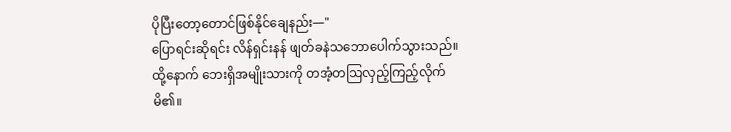ပိုပြီးတော့တောင်ဖြစ်နိုင်ချေနည်း—"
ပြောရင်းဆိုရင်း လိန်ရှင်းနန် ဖျတ်ခနဲသဘောပေါက်သွားသည်။ ထို့နောက် ဘေးရှိအမျိုးသားကို တအံ့တသြလှည့်ကြည့်လိုက်မိ၏။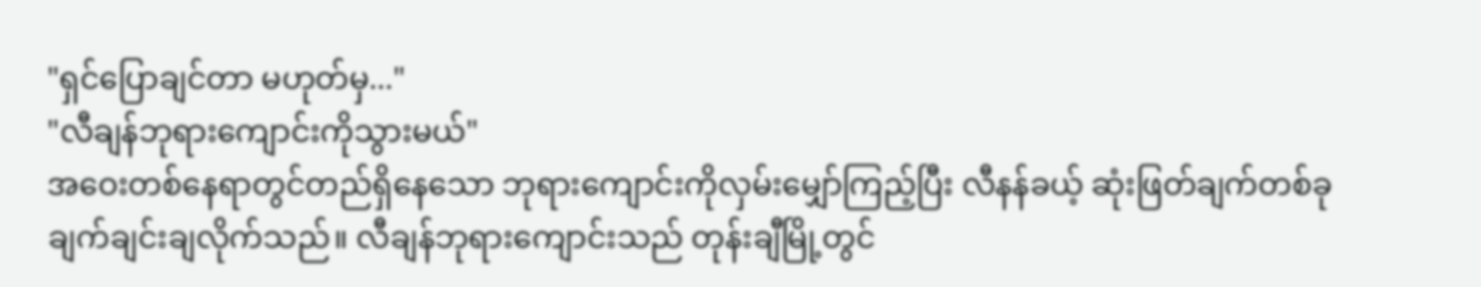"ရှင်ပြောချင်တာ မဟုတ်မှ..."
"လီချန်ဘုရားကျောင်းကိုသွားမယ်"
အဝေးတစ်နေရာတွင်တည်ရှိနေသော ဘုရားကျောင်းကိုလှမ်းမျှော်ကြည့်ပြီး လီနန်ခယ့် ဆုံးဖြတ်ချက်တစ်ခု ချက်ချင်းချလိုက်သည်။ လီချန်ဘုရားကျောင်းသည် တုန်းချီမြို့တွင်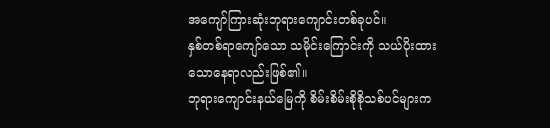အကျော်ကြားဆုံးဘုရားကျောင်းတစ်ခုပင်။
နှစ်တစ်ရာကျော်သော သမိုင်းကြောင်းကို သယ်ပိုးထားသောနေရာလည်းဖြစ်၏။
ဘုရားကျောင်းနယ်မြေကို စိမ်းစိမ်းစိုစိုသစ်ပင်များက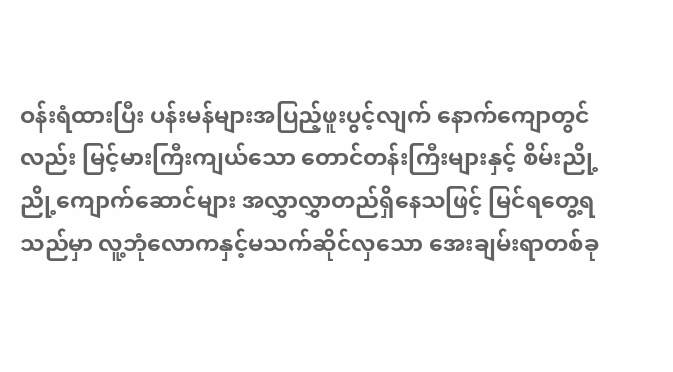ဝန်းရံထားပြီး ပန်းမန်များအပြည့်ဖူးပွင့်လျက် နောက်ကျောတွင်လည်း မြင့်မားကြီးကျယ်သော တောင်တန်းကြီးများနှင့် စိမ်းညို့ညို့ကျောက်ဆောင်များ အလွှာလွှာတည်ရှိနေသဖြင့် မြင်ရတွေ့ရသည်မှာ လူ့ဘုံလောကနှင့်မသက်ဆိုင်လှသော အေးချမ်းရာတစ်ခု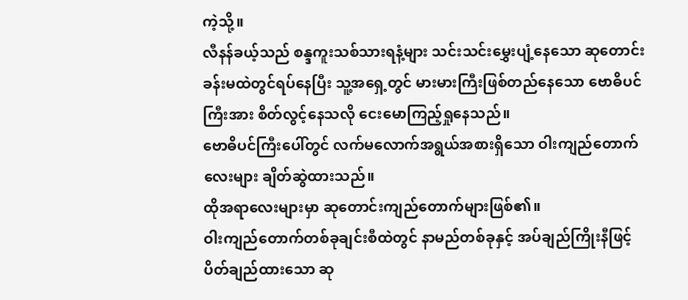ကဲ့သို့။
လီနန်ခယ့်သည် စန္ဒကူးသစ်သားရနံ့များ သင်းသင်းမွှေးပျံ့နေသော ဆုတောင်းခန်းမထဲတွင်ရပ်နေပြီး သူ့အရှေ့တွင် မားမားကြီးဖြစ်တည်နေသော ဗောဓိပင်ကြီးအား စိတ်လွင့်နေသလို ငေးမောကြည့်ရှုနေသည်။
ဗောဓိပင်ကြီးပေါ်တွင် လက်မလောက်အရွယ်အစားရှိသော ဝါးကျည်တောက်လေးများ ချိတ်ဆွဲထားသည်။
ထိုအရာလေးများမှာ ဆုတောင်းကျည်တောက်များဖြစ်၏။
ဝါးကျည်တောက်တစ်ခုချင်းစီထဲတွင် နာမည်တစ်ခုနှင့် အပ်ချည်ကြိုးနီဖြင့် ပိတ်ချည်ထားသော ဆု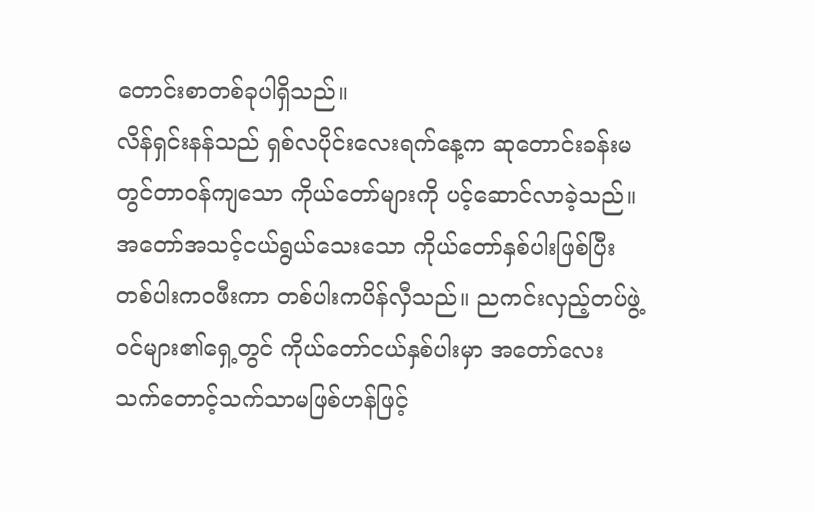တောင်းစာတစ်ခုပါရှိသည်။
လိန်ရှင်းနန်သည် ရှစ်လပိုင်းလေးရက်နေ့က ဆုတောင်းခန်းမတွင်တာဝန်ကျသော ကိုယ်တော်များကို ပင့်ဆောင်လာခဲ့သည်။ အတော်အသင့်ငယ်ရွယ်သေးသော ကိုယ်တော်နှစ်ပါးဖြစ်ပြီး တစ်ပါးကဝဖီးကာ တစ်ပါးကပိန်လှီသည်။ ညကင်းလှည့်တပ်ဖွဲ့ဝင်များ၏ရှေ့တွင် ကိုယ်တော်ငယ်နှစ်ပါးမှာ အတော်လေးသက်တောင့်သက်သာမဖြစ်ဟန်ဖြင့်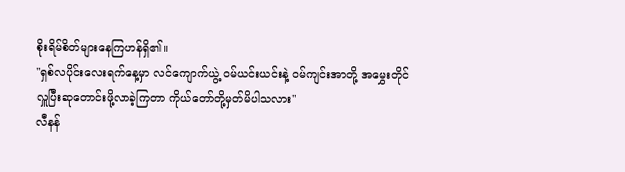စိုးရိမ်စိတ်များနေကြဟန်ရှိ၏။
"ရှစ်လပိုင်းလေးရက်နေ့မှာ လင်ကျောက်ယွဲ့ ဝမ်ယင်းယင်းနဲ့ ဝမ်ကျင်းအာတို့ အမွှေးတိုင်လှူပြီးဆုတောင်းဖို့လာခဲ့ကြတာ ကိုယ်တော်တို့မှတ်မိပါသလား"
လီနန်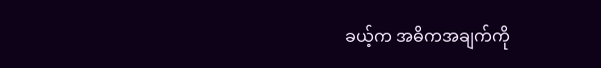ခယ့်က အဓိကအချက်ကို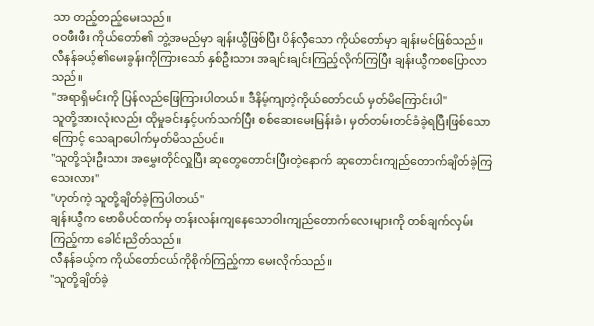သာ တည့်တည့်မေးသည်။
ဝဝဖီးဖီး ကိုယ်တော်၏ ဘွဲ့အမည်မှာ ချန်းယွီဖြစ်ပြီး ပိန်လှီသော ကိုယ်တော်မှာ ချန်းမင်ဖြစ်သည်။
လီနန်ခယ့်၏မေးခွန်းကိုကြားသော် နှစ်ဦးသား အချင်းချင်းကြည့်လိုက်ကြပြီး ချန်းယွီကစပြောလာသည်။
"အရာရှိမင်းကို ပြန်လည်ဖြေကြားပါတယ်။ ဒီနိမ့်ကျတဲ့ကိုယ်တော်ငယ် မှတ်မိကြောင်းပါ"
သူတို့အားလုံးလည်း ထိုမှုခင်းနှင့်ပက်သက်ပြီး စစ်ဆေးမေးမြန်းခံ၊ မှတ်တမ်းတင်ခံခဲ့ရပြီးဖြစ်သောကြောင့် သေချာပေါက်မှတ်မိသည်ပင်။
"သူတို့သုံးဦးသား အမွှေးတိုင်လှူပြီး ဆုတွေတောင်းပြီးတဲ့နောက် ဆုတောင်းကျည်တောက်ချိတ်ခဲ့ကြသေးလား"
"ဟုတ်ကဲ့ သူတို့ချိတ်ခဲ့ကြပါတယ်"
ချန်းယွီက ဗောဓိပင်ထက်မှ တန်းလန်းကျနေသောဝါးကျည်တောက်လေးများကို တစ်ချက်လှမ်းကြည့်ကာ ခေါင်းညိတ်သည်။
လီနန်ခယ့်က ကိုယ်တော်ငယ်ကိုစိုက်ကြည့်ကာ မေးလိုက်သည်။
"သူတို့ချိတ်ခဲ့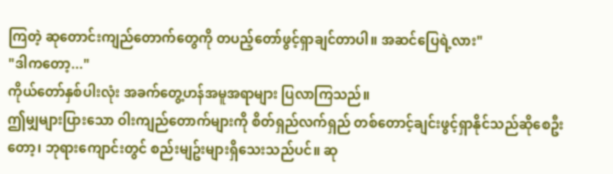ကြတဲ့ ဆုတောင်းကျည်တောက်တွေကို တပည့်တော်ဖွင့်ရှာချင်တာပါ။ အဆင်ပြေရဲ့လား"
"ဒါကတော့..."
ကိုယ်တော်နှစ်ပါးလုံး အခက်တွေ့ဟန်အမူအရာများ ပြလာကြသည်။
ဤမျှများပြားသော ဝါးကျည်တောက်များကို စိတ်ရှည်လက်ရှည် တစ်တောင့်ချင်းဖွင့်ရှာနိုင်သည်ဆိုစေဦးတော့၊ ဘုရားကျောင်းတွင် စည်းမျဥ်းများရှိသေးသည်ပင်။ ဆု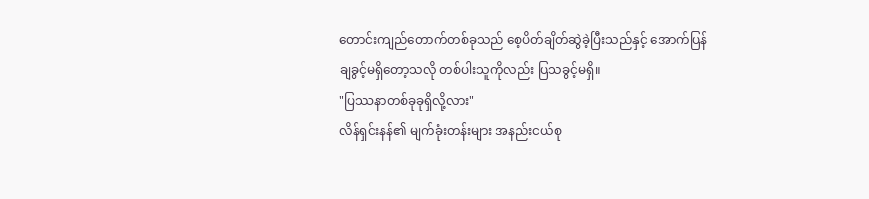တောင်းကျည်တောက်တစ်ခုသည် စေ့ပိတ်ချိတ်ဆွဲခဲ့ပြီးသည်နှင့် အောက်ပြန်ချခွင့်မရှိတော့သလို တစ်ပါးသူကိုလည်း ပြသခွင့်မရှိ။
"ပြဿနာတစ်ခုခုရှိလို့လား"
လိန်ရှင်းနန်၏ မျက်ခုံးတန်းများ အနည်းငယ်စု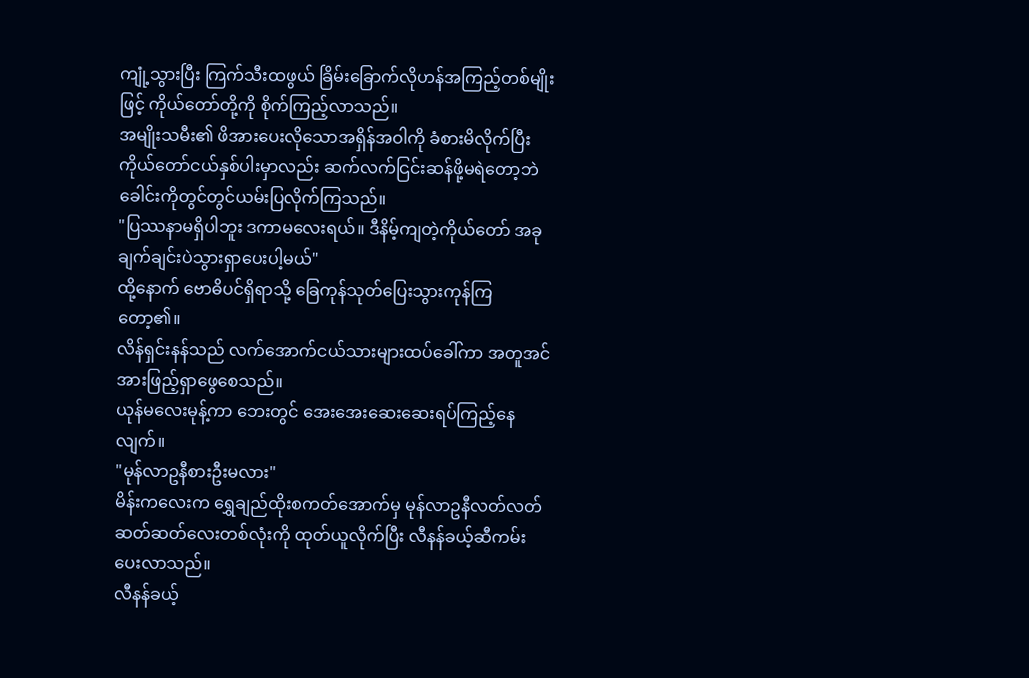ကျုံ့သွားပြီး ကြက်သီးထဖွယ် ခြိမ်းခြောက်လိုဟန်အကြည့်တစ်မျိုးဖြင့် ကိုယ်တော်တို့ကို စိုက်ကြည့်လာသည်။
အမျိုးသမီး၏ ဖိအားပေးလိုသောအရှိန်အဝါကို ခံစားမိလိုက်ပြီး ကိုယ်တော်ငယ်နှစ်ပါးမှာလည်း ဆက်လက်ငြင်းဆန်ဖို့မရဲတော့ဘဲ ခေါင်းကိုတွင်တွင်ယမ်းပြလိုက်ကြသည်။
"ပြဿနာမရှိပါဘူး ဒကာမလေးရယ်။ ဒီနိမ့်ကျတဲ့ကိုယ်တော် အခုချက်ချင်းပဲသွားရှာပေးပါ့မယ်"
ထို့နောက် ဗောဓိပင်ရှိရာသို့ ခြေကုန်သုတ်ပြေးသွားကုန်ကြတော့၏။
လိန်ရှင်းနန်သည် လက်အောက်ငယ်သားများထပ်ခေါ်ကာ အတူအင်အားဖြည့်ရှာဖွေစေသည်။
ယုန်မလေးမုန့်ကာ ဘေးတွင် အေးအေးဆေးဆေးရပ်ကြည့်နေလျက်။
"မုန်လာဥနီစားဦးမလား"
မိန်းကလေးက ရွှေချည်ထိုးစကတ်အောက်မှ မုန်လာဥနီလတ်လတ်ဆတ်ဆတ်လေးတစ်လုံးကို ထုတ်ယူလိုက်ပြီး လီနန်ခယ့်ဆီကမ်းပေးလာသည်။
လီနန်ခယ့်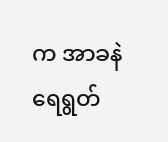က အာခနဲရေရွတ်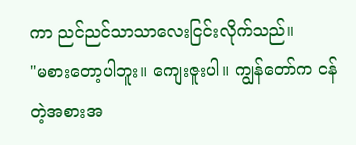ကာ ညင်ညင်သာသာလေးငြင်းလိုက်သည်။
"မစားတော့ပါဘူး။ ကျေးဇူးပါ။ ကျွန်တော်က ငန်တဲ့အစားအ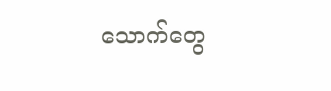သောက်တွေ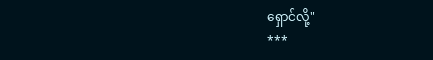ရှောင်လို့"
***